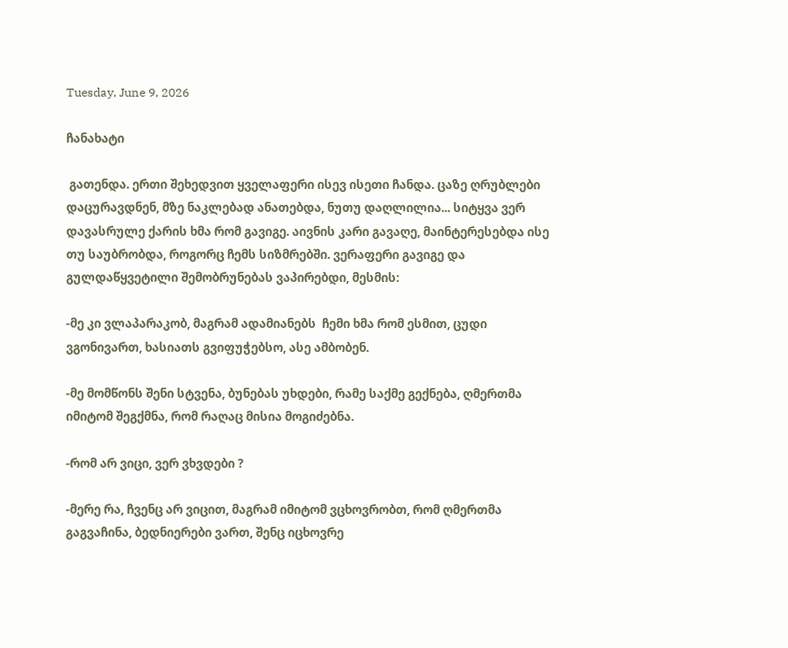Tuesday, June 9, 2026

ჩანახატი

 გათენდა. ერთი შეხედვით ყველაფერი ისევ ისეთი ჩანდა. ცაზე ღრუბლები დაცურავდნენ, მზე ნაკლებად ანათებდა, ნუთუ დაღლილია... სიტყვა ვერ დავასრულე ქარის ხმა რომ გავიგე. აივნის კარი გავაღე, მაინტერესებდა ისე თუ საუბრობდა, როგორც ჩემს სიზმრებში. ვერაფერი გავიგე და გულდაწყვეტილი შემობრუნებას ვაპირებდი, მესმის:

-მე კი ვლაპარაკობ, მაგრამ ადამიანებს  ჩემი ხმა რომ ესმით, ცუდი ვგონივართ, ხასიათს გვიფუჭებსო, ასე ამბობენ.

-მე მომწონს შენი სტვენა, ბუნებას უხდები, რამე საქმე გექნება, ღმერთმა იმიტომ შეგქმნა, რომ რაღაც მისია მოგიძებნა.

-რომ არ ვიცი, ვერ ვხვდები ?

-მერე რა, ჩვენც არ ვიცით, მაგრამ იმიტომ ვცხოვრობთ, რომ ღმერთმა გაგვაჩინა, ბედნიერები ვართ, შენც იცხოვრე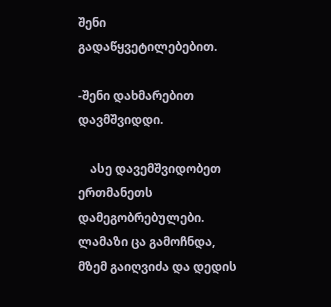შენი გადაწყვეტილებებით.

-შენი დახმარებით დავმშვიდდი.

    ასე დავემშვიდობეთ ერთმანეთს დამეგობრებულები. ლამაზი ცა გამოჩნდა, მზემ გაიღვიძა და დედის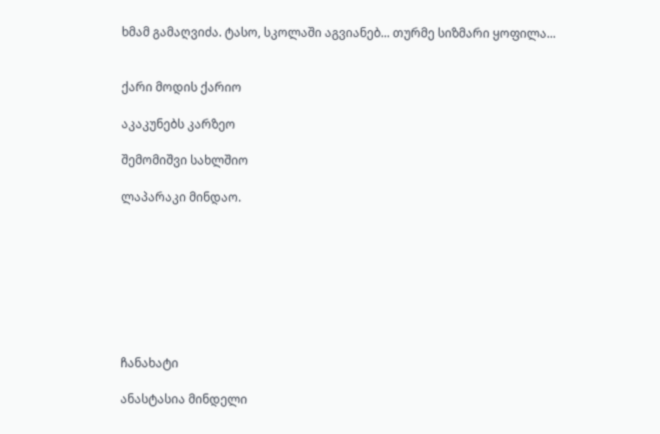ხმამ გამაღვიძა. ტასო, სკოლაში აგვიანებ... თურმე სიზმარი ყოფილა...


ქარი მოდის ქარიო

აკაკუნებს კარზეო

შემომიშვი სახლშიო

ლაპარაკი მინდაო.








ჩანახატი

ანასტასია მინდელი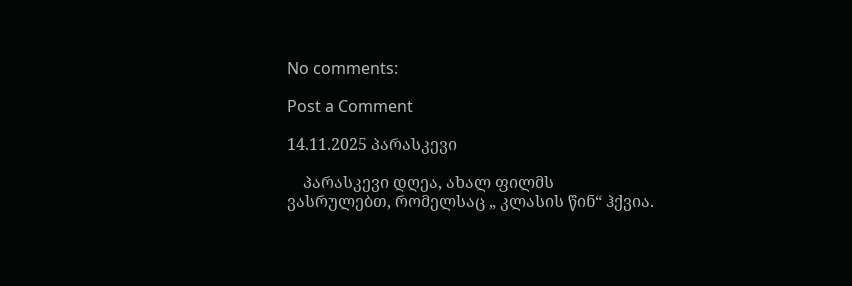No comments:

Post a Comment

14.11.2025 პარასკევი

    პარასკევი დღეა, ახალ ფილმს ვასრულებთ, რომელსაც „ კლასის წინ“ ჰქვია.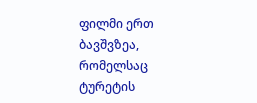ფილმი ერთ ბავშვზეა, რომელსაც ტურეტის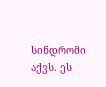სინდრომი აქვს. ეს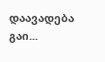დაავადება გაი...